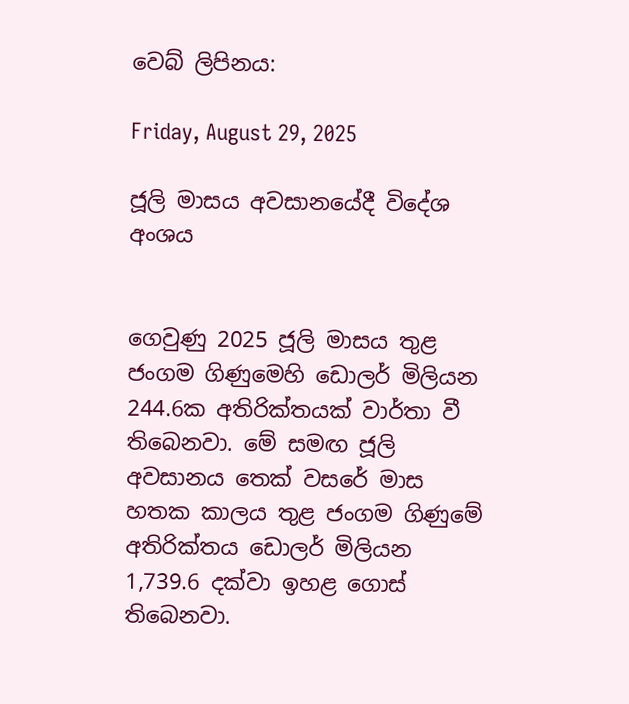වෙබ් ලිපිනය:

Friday, August 29, 2025

ජූලි මාසය අවසානයේදී විදේශ අංශය


ගෙවුණු 2025 ජූලි මාසය තුළ ජංගම ගිණුමෙහි ඩොලර් මිලියන 244.6ක අතිරික්තයක් වාර්තා වී තිබෙනවා. මේ සමඟ ජූලි අවසානය තෙක් වසරේ මාස හතක කාලය තුළ ජංගම ගිණුමේ අතිරික්තය ඩොලර් මිලියන 1,739.6 දක්වා ඉහළ ගොස් තිබෙනවා.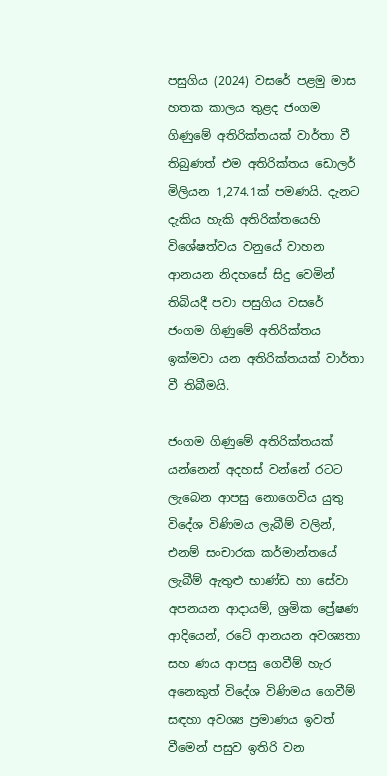පසුගිය (2024) වසරේ පළමු මාස හතක කාලය තුළද ජංගම ගිණුමේ අතිරික්තයක් වාර්තා වී තිබුණත් එම අතිරික්තය ඩොලර් මිලියන 1,274.1ක් පමණයි. දැනට දැකිය හැකි අතිරික්තයෙහි විශේෂත්වය වනුයේ වාහන ආනයන නිදහසේ සිදු වෙමින් තිබියදී පවා පසුගිය වසරේ ජංගම ගිණුමේ අතිරික්තය ඉක්මවා යන අතිරික්තයක් වාර්තා වී තිබීමයි.

ජංගම ගිණුමේ අතිරික්තයක් යන්නෙන් අදහස් වන්නේ රටට ලැබෙන ආපසු නොගෙවිය යුතු විදේශ විණිමය ලැබීම් වලින්, එනම් සංචාරක කර්මාන්තයේ ලැබීම් ඇතුළු භාණ්ඩ හා සේවා අපනයන ආදායම්, ශ්‍රමික ප්‍රේෂණ ආදියෙන්, රටේ ආනයන අවශ්‍යතා සහ ණය ආපසු ගෙවීම් හැර අනෙකුත් විදේශ විණිමය ගෙවීම් සඳහා අවශ්‍ය ප්‍රමාණය ඉවත් වීමෙන් පසුව ඉතිරි වන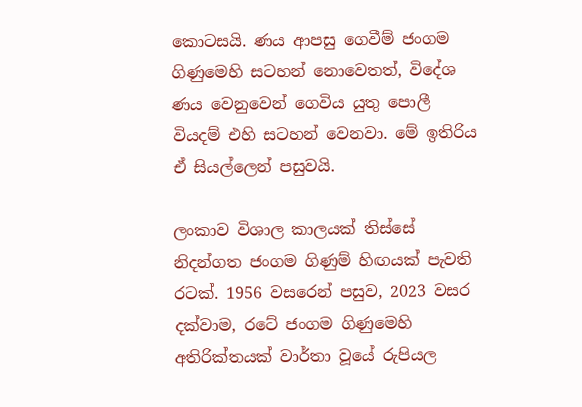කොටසයි. ණය ආපසු ගෙවීම් ජංගම ගිණුමෙහි සටහන් නොවෙතත්, විදේශ ණය වෙනුවෙන් ගෙවිය යුතු පොලී වියදම් එහි සටහන් වෙනවා. මේ ඉතිරිය ඒ සියල්ලෙන් පසුවයි.

ලංකාව විශාල කාලයක් තිස්සේ නිදන්ගත ජංගම ගිණුම් හිඟයක් පැවති රටක්. 1956 වසරෙන් පසුව, 2023 වසර දක්වාම, රටේ ජංගම ගිණුමෙහි අතිරික්තයක් වාර්තා වූයේ රුපියල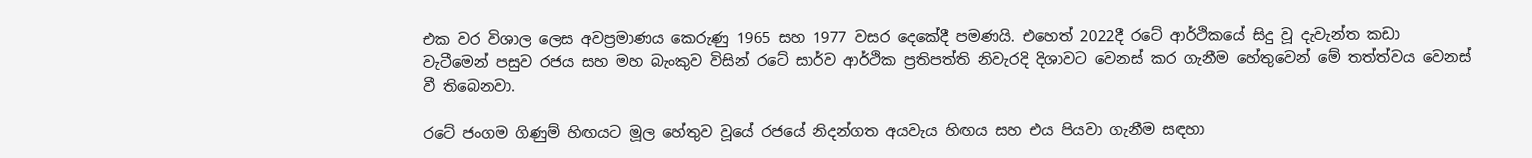එක වර විශාල ලෙස අවප්‍රමාණය කෙරුණු 1965 සහ 1977 වසර දෙකේදී පමණයි. එහෙත් 2022දී රටේ ආර්ථිකයේ සිදු වූ දැවැන්ත කඩා වැටීමෙන් පසුව රජය සහ මහ බැංකුව විසින් රටේ සාර්ව ආර්ථික ප්‍රතිපත්ති නිවැරදි දිශාවට වෙනස් කර ගැනීම හේතුවෙන් මේ තත්ත්වය වෙනස් වී තිබෙනවා.

රටේ ජංගම ගිණුම් හිඟයට මූල හේතුව වූයේ රජයේ නිදන්ගත අයවැය හිඟය සහ එය පියවා ගැනීම සඳහා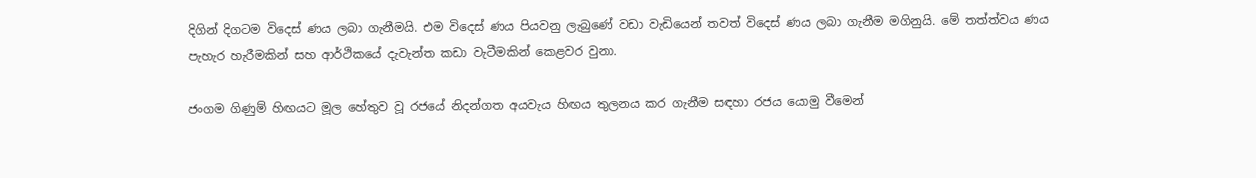දිගින් දිගටම විදෙස් ණය ලබා ගැනීමයි. එම විදෙස් ණය පියවනු ලැබුණේ වඩා වැඩියෙන් තවත් විදෙස් ණය ලබා ගැනීම මගිනුයි. මේ තත්ත්වය ණය පැහැර හැරීමකින් සහ ආර්ථිකයේ දැවැන්ත කඩා වැටීමකින් කෙළවර වුනා.

ජංගම ගිණුම් හිඟයට මූල හේතුව වූ රජයේ නිදන්ගත අයවැය හිඟය තුලනය කර ගැනීම සඳහා රජය යොමු වීමෙන්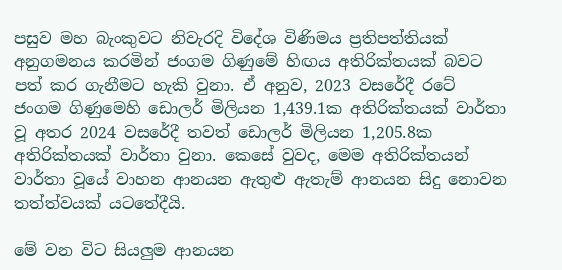පසුව මහ බැංකුවට නිවැරදි විදේශ විණිමය ප්‍රතිපත්තියක් අනුගමනය කරමින් ජංගම ගිණුමේ හිඟය අතිරික්තයක් බවට පත් කර ගැනීමට හැකි වුනා. ඒ අනුව, 2023 වසරේදී රටේ ජංගම ගිණුමෙහි ඩොලර් මිලියන 1,439.1ක අතිරික්තයක් වාර්තා වූ අතර 2024 වසරේදී තවත් ඩොලර් මිලියන 1,205.8ක අතිරික්තයක් වාර්තා වුනා. කෙසේ වුවද, මෙම අතිරික්තයන් වාර්තා වූයේ වාහන ආනයන ඇතුළු ඇතැම් ආනයන සිදු නොවන තත්ත්වයක් යටතේදීයි.

මේ වන විට සියලුම ආනයන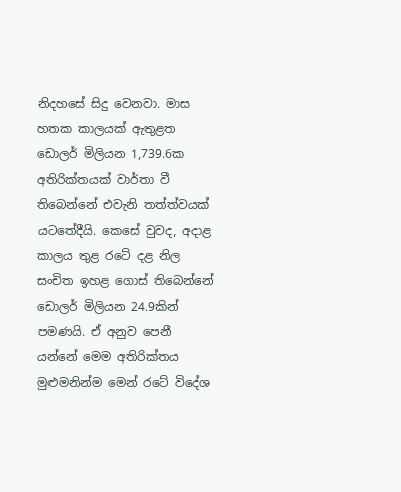නිදහසේ සිදු වෙනවා. මාස හතක කාලයක් ඇතුළත ඩොලර් මිලියන 1,739.6ක අතිරික්තයක් වාර්තා වී තිබෙන්නේ එවැනි තත්ත්වයක් යටතේදීයි. කෙසේ වුවද, අදාළ කාලය තුළ රටේ දළ නිල සංචිත ඉහළ ගොස් තිබෙන්නේ ඩොලර් මිලියන 24.9කින් පමණයි. ඒ අනුව පෙනී යන්නේ මෙම අතිරික්තය මුළුමනින්ම මෙන් රටේ විදේශ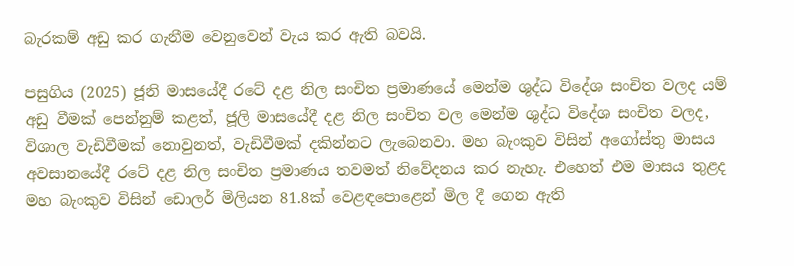බැරකම් අඩු කර ගැනීම වෙනුවෙන් වැය කර ඇති බවයි.

පසුගිය (2025) ජූනි මාසයේදී රටේ දළ නිල සංචිත ප්‍රමාණයේ මෙන්ම ශුද්ධ විදේශ සංචිත වලද යම් අඩු වීමක් පෙන්නුම් කළත්, ජූලි මාසයේදී දළ නිල සංචිත වල මෙන්ම ශුද්ධ විදේශ සංචිත වලද, විශාල වැඩිවීමක් නොවුනත්, වැඩිවීමක් දකින්නට ලැබෙනවා. මහ බැංකුව විසින් අගෝස්තු මාසය අවසානයේදී රටේ දළ නිල සංචිත ප්‍රමාණය තවමත් නිවේදනය කර නැහැ. එහෙත් එම මාසය තුළද මහ බැංකුව විසින් ඩොලර් මිලියන 81.8ක් වෙළඳපොළෙන් මිල දී ගෙන ඇති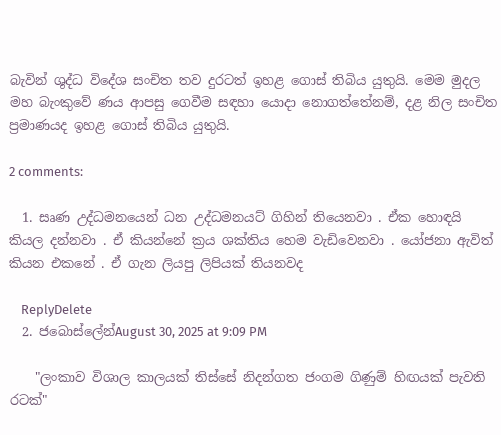බැවින් ශුද්ධ විදේශ සංචිත තව දුරටත් ඉහළ ගොස් තිබිය යුතුයි. මෙම මුදල මහ බැංකුවේ ණය ආපසු ගෙවීම සඳහා යොදා නොගත්තේනම්, දළ නිල සංචිත ප්‍රමාණයද ඉහළ ගොස් තිබිය යුතුයි.

2 comments:

  1. සෘණ උද්ධමනයෙන් ධන උද්ධමනයට් ගිහින් තියෙනවා . ඒක හොඳයි කියල දන්නවා . ඒ කියන්නේ ක්‍රය ශක්තිය හෙම වැඩිවෙනවා . යෝජනා ඇවිත් කියන එකනේ . ඒ ගැන ලියපු ලිපියක් තියනවද

    ReplyDelete
  2. ජබොස්ලේන්August 30, 2025 at 9:09 PM

    "ලංකාව විශාල කාලයක් තිස්සේ නිදන්ගත ජංගම ගිණුම් හිඟයක් පැවති රටක්"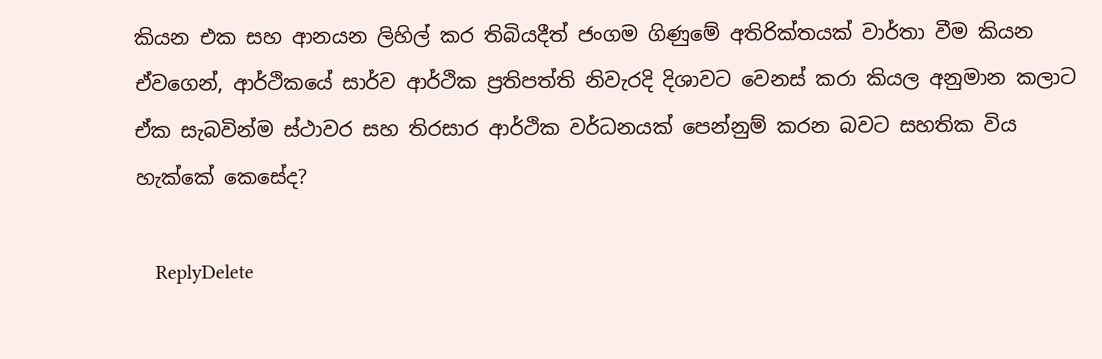කියන එක සහ ආනයන ලිහිල් කර තිබියදීත් ජංගම ගිණුමේ අතිරික්තයක් වාර්තා වීම කියන ඒවගෙන්, ආර්ථිකයේ සාර්ව ආර්ථික ප්‍රතිපත්ති නිවැරදි දිශාවට වෙනස් කරා කියල අනුමාන කලාට ඒක සැබවින්ම ස්ථාවර සහ තිරසාර ආර්ථික වර්ධනයක් පෙන්නුම් කරන බවට සහතික විය හැක්කේ කෙසේද?

    ReplyDelete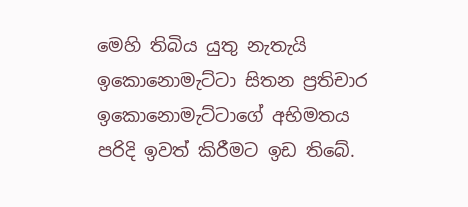මෙහි තිබිය යුතු නැතැයි ඉකොනොමැට්ටා සිතන ප්‍රතිචාර ඉකොනොමැට්ටාගේ අභිමතය පරිදි ඉවත් කිරීමට ඉඩ තිබේ.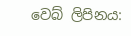වෙබ් ලිපිනය: